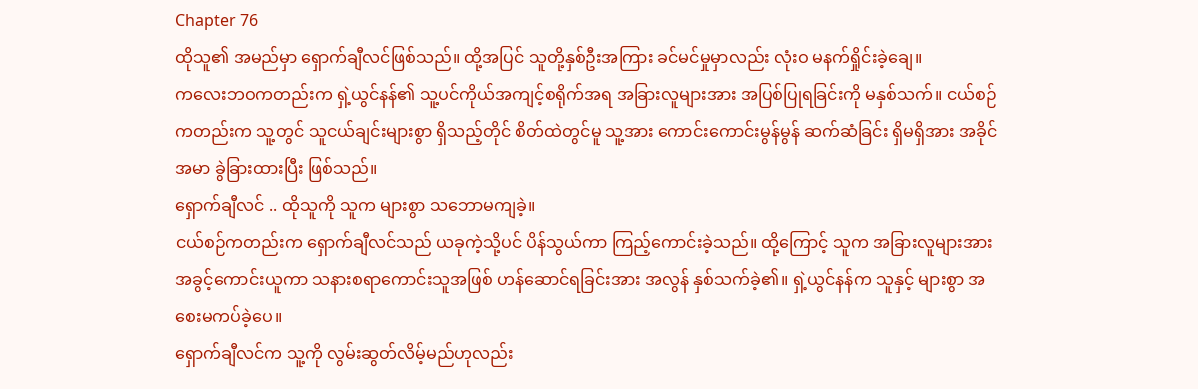Chapter 76
ထိုသူ၏ အမည်မှာ ရှောက်ချီလင်ဖြစ်သည်။ ထို့အပြင် သူတို့နှစ်ဦးအကြား ခင်မင်မှုမှာလည်း လုံးဝ မနက်ရှိုင်းခဲ့ချေ။
ကလေးဘဝကတည်းက ရှဲ့ယွင်နန်၏ သူ့ပင်ကိုယ်အကျင့်စရိုက်အရ အခြားလူများအား အပြစ်ပြုရခြင်းကို မနှစ်သက်။ ငယ်စဉ်ကတည်းက သူ့တွင် သူငယ်ချင်းများစွာ ရှိသည့်တိုင် စိတ်ထဲတွင်မူ သူ့အား ကောင်းကောင်းမွန်မွန် ဆက်ဆံခြင်း ရှိမရှိအား အခိုင်အမာ ခွဲခြားထားပြီး ဖြစ်သည်။
ရှောက်ချီလင် .. ထိုသူကို သူက များစွာ သဘောမကျခဲ့။
ငယ်စဉ်ကတည်းက ရှောက်ချီလင်သည် ယခုကဲ့သို့ပင် ပိန်သွယ်ကာ ကြည့်ကောင်းခဲ့သည်။ ထို့ကြောင့် သူက အခြားလူများအား အခွင့်ကောင်းယူကာ သနားစရာကောင်းသူအဖြစ် ဟန်ဆောင်ရခြင်းအား အလွန် နှစ်သက်ခဲ့၏။ ရှဲ့ယွင်နန်က သူနှင့် များစွာ အစေးမကပ်ခဲ့ပေ။
ရှောက်ချီလင်က သူ့ကို လွမ်းဆွတ်လိမ့်မည်ဟုလည်း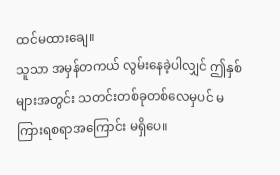ထင်မထားချေ။
သူသာ အမှန်တကယ် လွမ်းနေခဲ့ပါလျှင် ဤနှစ်များအတွင်း သတင်းတစ်ခုတစ်လေမှပင် မကြားရစရာအကြောင်း မရှိပေ။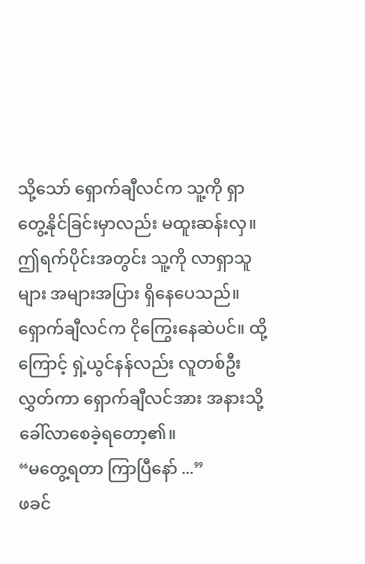သို့သော် ရှောက်ချီလင်က သူ့ကို ရှာတွေ့နိုင်ခြင်းမှာလည်း မထူးဆန်းလှ။ ဤရက်ပိုင်းအတွင်း သူ့ကို လာရှာသူများ အများအပြား ရှိနေပေသည်။
ရှောက်ချီလင်က ငိုကြွေးနေဆဲပင်။ ထို့ကြောင့် ရှဲ့ယွင်နန်လည်း လူတစ်ဦးလွှတ်ကာ ရှောက်ချီလင်အား အနားသို့ ခေါ်လာစေခဲ့ရတော့၏။
“မတွေ့ရတာ ကြာပြီနော် ...”
ဖခင်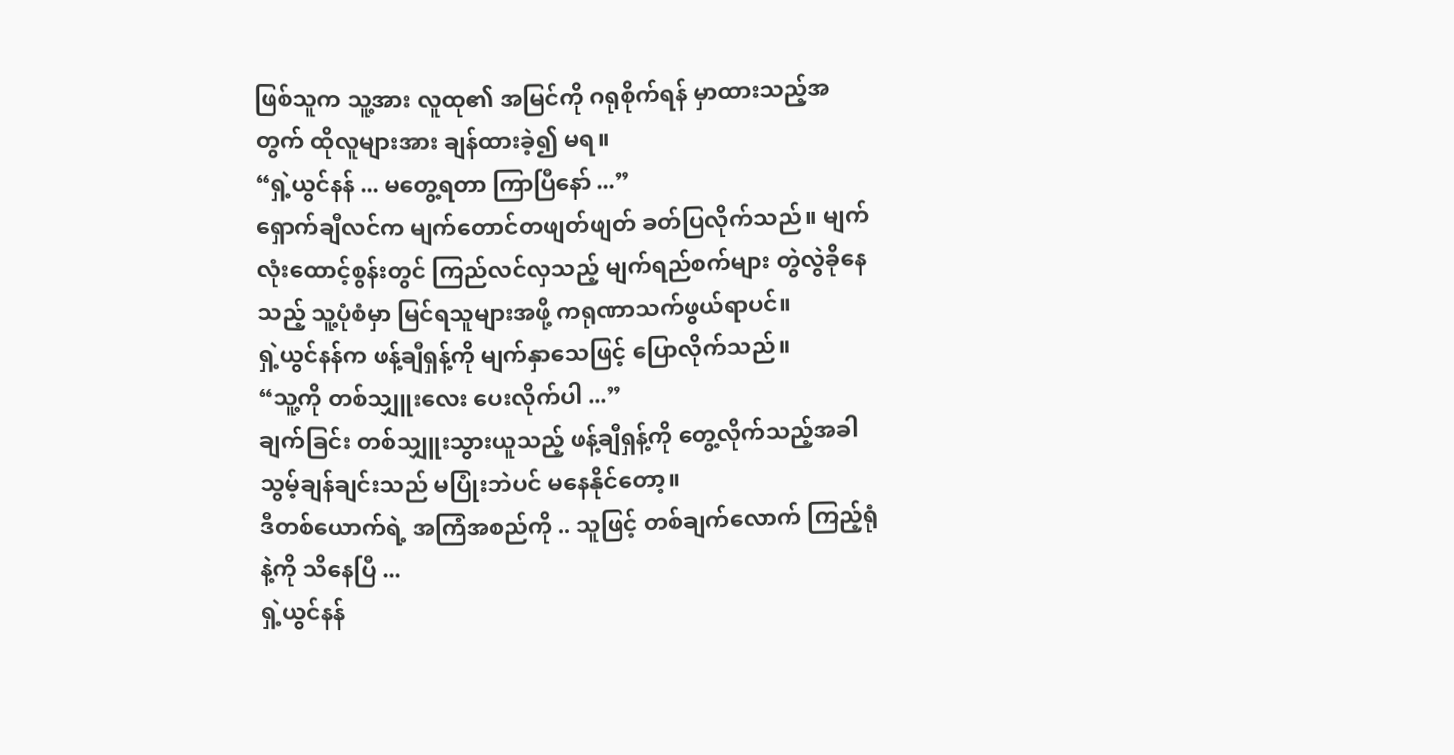ဖြစ်သူက သူ့အား လူထု၏ အမြင်ကို ဂရုစိုက်ရန် မှာထားသည့်အတွက် ထိုလူများအား ချန်ထားခဲ့၍ မရ။
“ရှဲ့ယွင်နန် ... မတွေ့ရတာ ကြာပြီနော် ...”
ရှောက်ချီလင်က မျက်တောင်တဖျတ်ဖျတ် ခတ်ပြလိုက်သည်။ မျက်လုံးထောင့်စွန်းတွင် ကြည်လင်လှသည့် မျက်ရည်စက်များ တွဲလွဲခိုနေသည့် သူ့ပုံစံမှာ မြင်ရသူများအဖို့ ကရုဏာသက်ဖွယ်ရာပင်။
ရှဲ့ယွင်နန်က ဖန့်ချီရှန့်ကို မျက်နှာသေဖြင့် ပြောလိုက်သည်။
“သူ့ကို တစ်သျှူးလေး ပေးလိုက်ပါ ...”
ချက်ခြင်း တစ်သျှူးသွားယူသည့် ဖန့်ချီရှန့်ကို တွေ့လိုက်သည့်အခါ သွမ့်ချန်ချင်းသည် မပြုံးဘဲပင် မနေနိုင်တော့။
ဒီတစ်ယောက်ရဲ့ အကြံအစည်ကို .. သူဖြင့် တစ်ချက်လောက် ကြည့်ရုံနဲ့ကို သိနေပြီ ...
ရှဲ့ယွင်နန်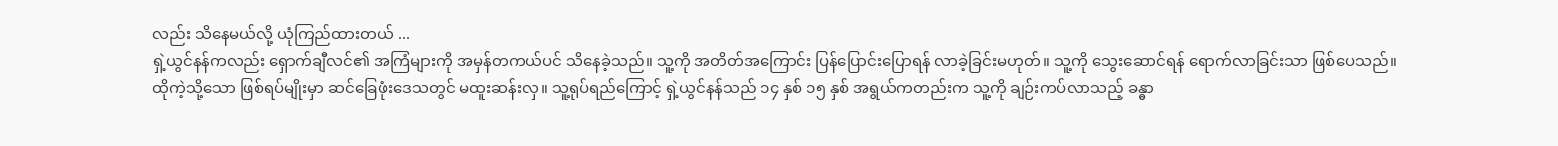လည်း သိနေမယ်လို့ ယုံကြည်ထားတယ် ...
ရှဲ့ယွင်နန်ကလည်း ရှောက်ချီလင်၏ အကြံများကို အမှန်တကယ်ပင် သိနေခဲ့သည်။ သူ့ကို အတိတ်အကြောင်း ပြန်ပြောင်းပြောရန် လာခဲ့ခြင်းမဟုတ်။ သူ့ကို သွေးဆောင်ရန် ရောက်လာခြင်းသာ ဖြစ်ပေသည်။
ထိုကဲ့သို့သော ဖြစ်ရပ်မျိုးမှာ ဆင်ခြေဖုံးဒေသတွင် မထူးဆန်းလှ။ သူ့ရုပ်ရည်ကြောင့် ရှဲ့ယွင်နန်သည် ၁၄ နှစ် ၁၅ နှစ် အရွယ်ကတည်းက သူ့ကို ချဉ်းကပ်လာသည့် ခန္ဓာ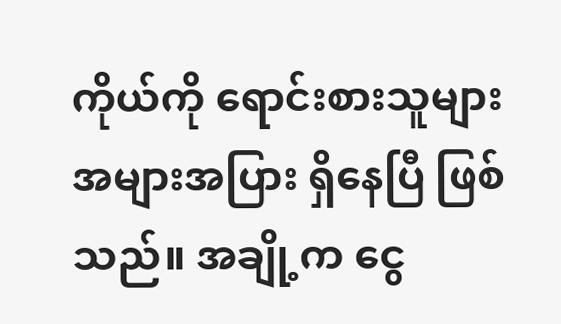ကိုယ်ကို ရောင်းစားသူများ အများအပြား ရှိနေပြီ ဖြစ်သည်။ အချို့က ငွေ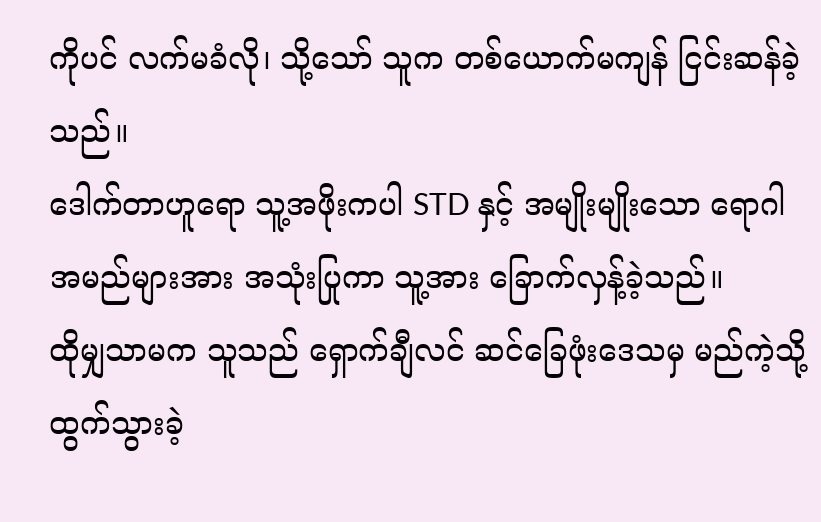ကိုပင် လက်မခံလို၊ သို့သော် သူက တစ်ယောက်မကျန် ငြင်းဆန်ခဲ့သည်။
ဒေါက်တာဟူရော သူ့အဖိုးကပါ STD နှင့် အမျိုးမျိုးသော ရောဂါအမည်များအား အသုံးပြုကာ သူ့အား ခြောက်လှန့်ခဲ့သည်။
ထိုမျှသာမက သူသည် ရှောက်ချီလင် ဆင်ခြေဖုံးဒေသမှ မည်ကဲ့သို့ ထွက်သွားခဲ့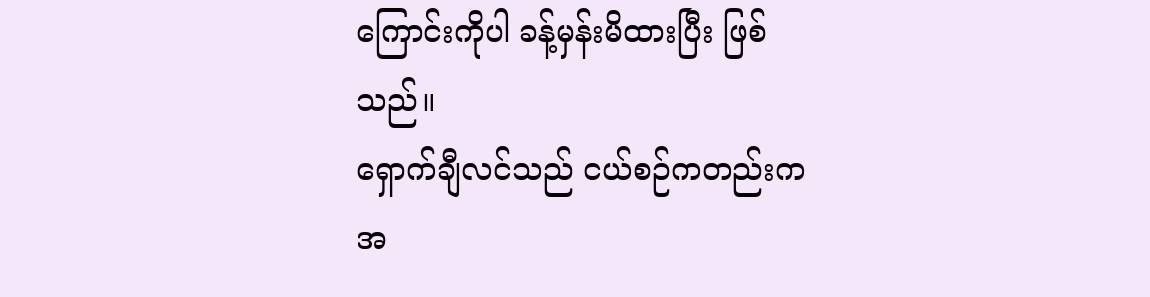ကြောင်းကိုပါ ခန့်မှန်းမိထားပြီး ဖြစ်သည်။
ရှောက်ချီလင်သည် ငယ်စဉ်ကတည်းက အ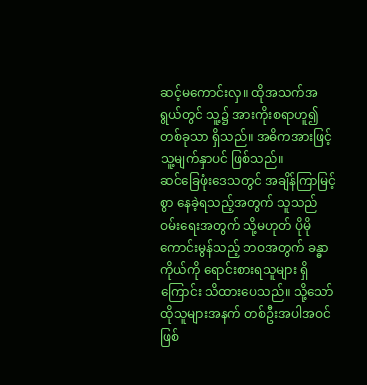ဆင့်မကောင်းလှ။ ထိုအသက်အရွယ်တွင် သူ့၌ အားကိုးစရာဟူ၍ တစ်ခုသာ ရှိသည်။ အဓိကအားဖြင့် သူ့မျက်နှာပင် ဖြစ်သည်။
ဆင်ခြေဖုံးဒေသတွင် အချိန်ကြာမြင့်စွာ နေခဲ့ရသည့်အတွက် သူသည် ဝမ်းရေးအတွက် သို့မဟုတ် ပိုမိုကောင်းမွန်သည့် ဘဝအတွက် ခန္ဓာကိုယ်ကို ရောင်းစားရသူများ ရှိကြောင်း သိထားပေသည်။ သို့သော် ထိုသူများအနက် တစ်ဦးအပါအဝင်ဖြစ်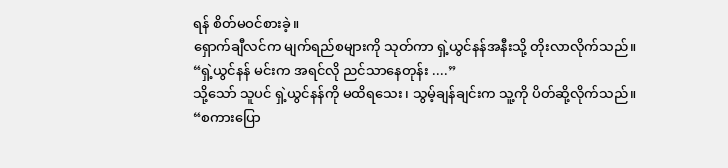ရန် စိတ်မဝင်စားခဲ့။
ရှောက်ချီလင်က မျက်ရည်စများကို သုတ်ကာ ရှဲ့ယွင်နန်အနီးသို့ တိုးလာလိုက်သည်။
“ရှဲ့ယွင်နန် မင်းက အရင်လို ညင်သာနေတုန်း ....”
သို့သော် သူပင် ရှဲ့ယွင်နန်ကို မထိရသေး၊ သွမ့်ချန်ချင်းက သူ့ကို ပိတ်ဆို့လိုက်သည်။
“စကားပြော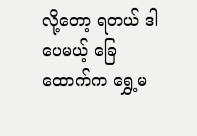လို့တော့ ရတယ် ဒါပေမယ့် ခြေထောက်က ရွှေ့မ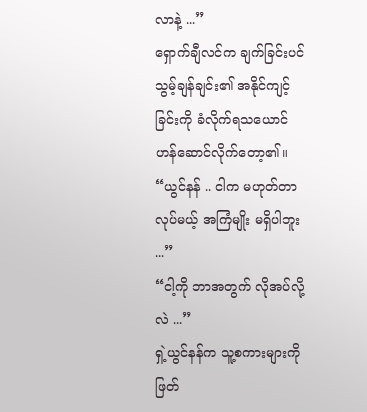လာနဲ့ ...”
ရှောက်ချီလင်က ချက်ခြင်းပင် သွမ့်ချန်ချင်း၏ အနိုင်ကျင့်ခြင်းကို ခံလိုက်ရသယောင် ဟန်ဆောင်လိုက်တော့၏။
“ယွင်နန် .. ငါက မဟုတ်တာလုပ်မယ့် အကြံမျိုး မရှိပါဘူး ...”
“ငါ့ကို ဘာအတွက် လိုအပ်လို့လဲ ...”
ရှဲ့ယွင်နန်က သူ့စကားများကို ဖြတ်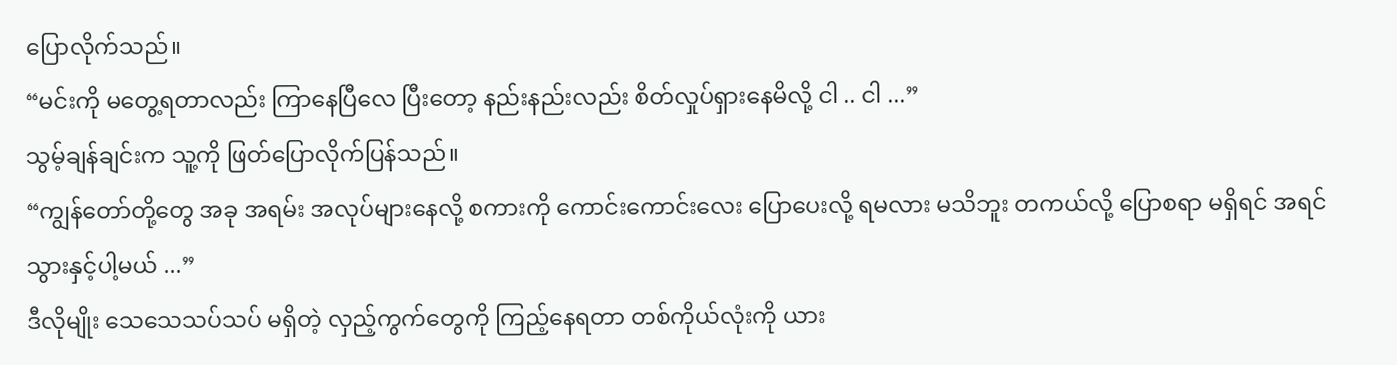ပြောလိုက်သည်။
“မင်းကို မတွေ့ရတာလည်း ကြာနေပြီလေ ပြီးတော့ နည်းနည်းလည်း စိတ်လှုပ်ရှားနေမိလို့ ငါ .. ငါ ...”
သွမ့်ချန်ချင်းက သူ့ကို ဖြတ်ပြောလိုက်ပြန်သည်။
“ကျွန်တော်တို့တွေ အခု အရမ်း အလုပ်များနေလို့ စကားကို ကောင်းကောင်းလေး ပြောပေးလို့ ရမလား မသိဘူး တကယ်လို့ ပြောစရာ မရှိရင် အရင် သွားနှင့်ပါ့မယ် ...”
ဒီလိုမျိုး သေသေသပ်သပ် မရှိတဲ့ လှည့်ကွက်တွေကို ကြည့်နေရတာ တစ်ကိုယ်လုံးကို ယား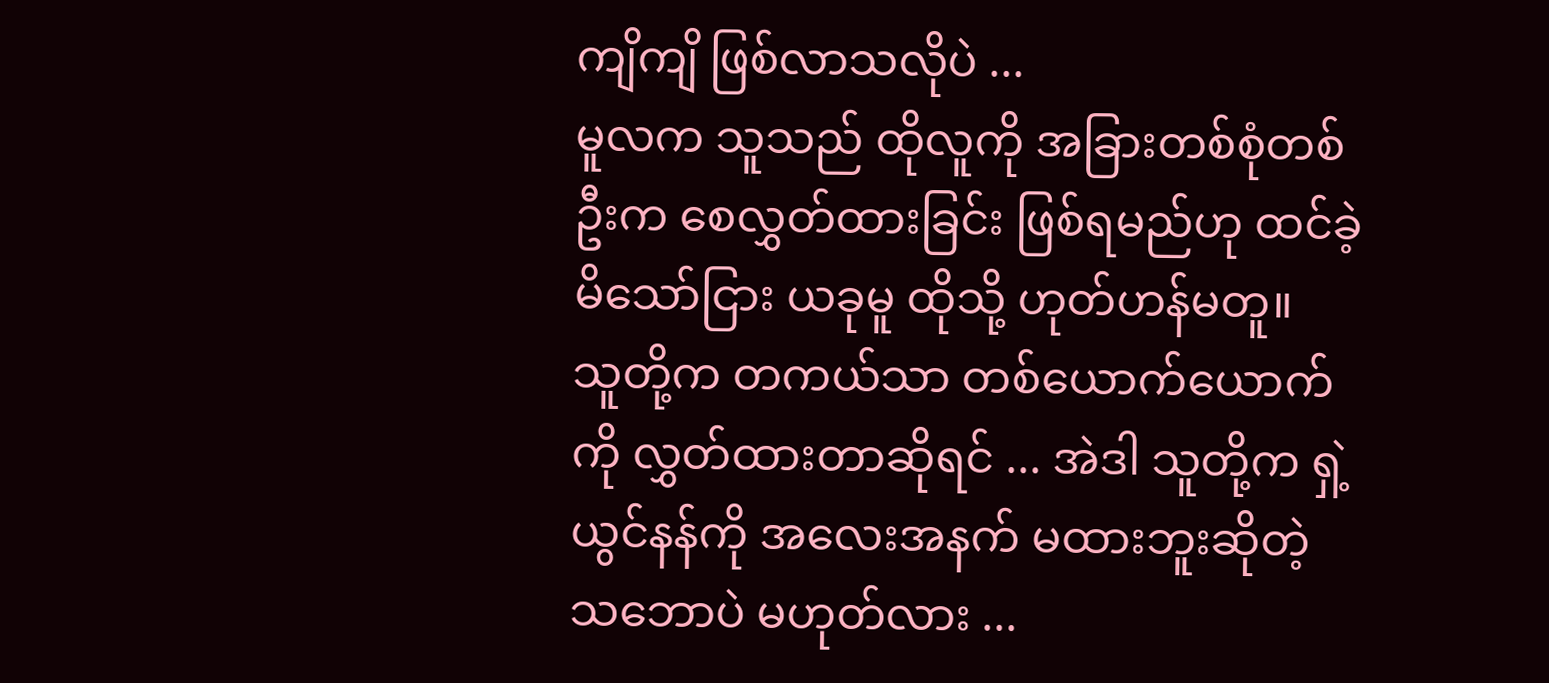ကျိကျိ ဖြစ်လာသလိုပဲ ...
မူလက သူသည် ထိုလူကို အခြားတစ်စုံတစ်ဦးက စေလွှတ်ထားခြင်း ဖြစ်ရမည်ဟု ထင်ခဲ့မိသော်ငြား ယခုမူ ထိုသို့ ဟုတ်ဟန်မတူ။
သူတို့က တကယ်သာ တစ်ယောက်ယောက်ကို လွှတ်ထားတာဆိုရင် ... အဲဒါ သူတို့က ရှဲ့ယွင်နန်ကို အလေးအနက် မထားဘူးဆိုတဲ့ သဘောပဲ မဟုတ်လား ...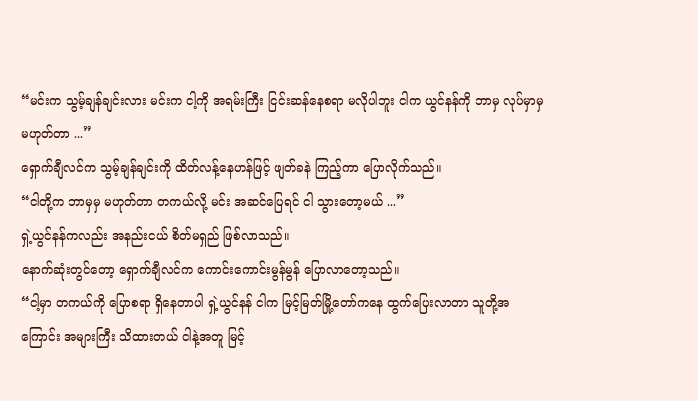“မင်းက သွမ့်ချန်ချင်းလား မင်းက ငါ့ကို အရမ်းကြီး ငြင်းဆန်နေစရာ မလိုပါဘူး ငါက ယွင်နန်ကို ဘာမှ လုပ်မှာမှ မဟုတ်တာ ...”
ရှောက်ချီလင်က သွမ့်ချန်ချင်းကို ထိတ်လန့်နေဟန်ဖြင့် ဖျတ်ခနဲ ကြည့်ကာ ပြောလိုက်သည်။
“ငါတို့က ဘာမှမှ မဟုတ်တာ တကယ်လို့ မင်း အဆင်ပြေရင် ငါ သွားတော့မယ် ...”
ရှဲ့ယွင်နန်ကလည်း အနည်းငယ် စိတ်မရှည် ဖြစ်လာသည်။
နောက်ဆုံးတွင်တော့ ရှောက်ချီလင်က ကောင်းကောင်းမွန်မွန် ပြောလာတော့သည်။
“ငါ့မှာ တကယ်ကို ပြောစရာ ရှိနေတာပါ ရှဲ့ယွင်နန် ငါက မြင့်မြတ်မြို့တော်ကနေ ထွက်ပြေးလာတာ သူတို့အကြောင်း အများကြီး သိထားတယ် ငါနဲ့အတူ မြင့်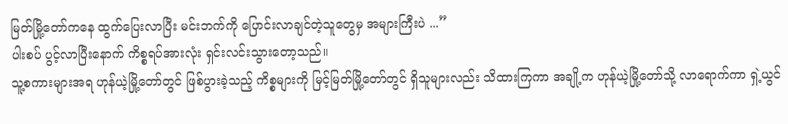မြတ်မြို့တော်ကနေ ထွက်ပြေးလာပြီး မင်းဘက်ကို ပြောင်းလာချင်တဲ့သူတွေမှ အများကြီးပဲ ...”
ပါးစပ် ပွင့်လာပြီးနောက် ကိစ္စရပ်အားလုံး ရှင်းလင်းသွားတော့သည်။
သူ့စကားများအရ ဟုန်ယဲ့မြို့တော်တွင် ဖြစ်ပွားခဲ့သည့် ကိစ္စများကို မြင့်မြတ်မြို့တော်တွင် ရှိသူများလည်း သိထားကြကာ အချို့က ဟုန်ယဲ့မြို့တော်သို့ လာရောက်ကာ ရှဲ့ယွင်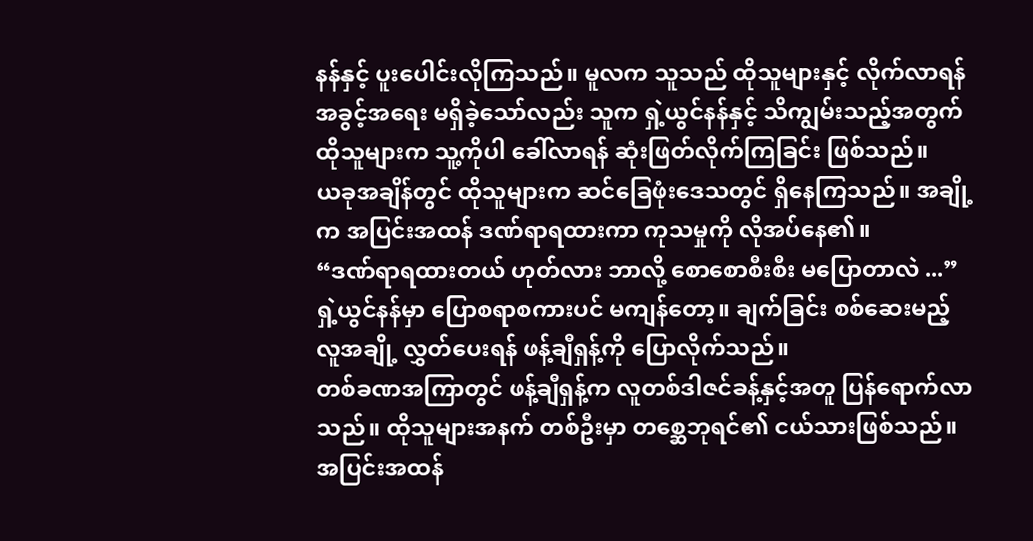နန်နှင့် ပူးပေါင်းလိုကြသည်။ မူလက သူသည် ထိုသူများနှင့် လိုက်လာရန် အခွင့်အရေး မရှိခဲ့သော်လည်း သူက ရှဲ့ယွင်နန်နှင့် သိကျွမ်းသည့်အတွက် ထိုသူများက သူ့ကိုပါ ခေါ်လာရန် ဆုံးဖြတ်လိုက်ကြခြင်း ဖြစ်သည်။
ယခုအချိန်တွင် ထိုသူများက ဆင်ခြေဖုံးဒေသတွင် ရှိနေကြသည်။ အချို့က အပြင်းအထန် ဒဏ်ရာရထားကာ ကုသမှုကို လိုအပ်နေ၏။
“ဒဏ်ရာရထားတယ် ဟုတ်လား ဘာလို့ စောစောစီးစီး မပြောတာလဲ ...”
ရှဲ့ယွင်နန်မှာ ပြောစရာစကားပင် မကျန်တော့။ ချက်ခြင်း စစ်ဆေးမည့် လူအချို့ လွှတ်ပေးရန် ဖန့်ချီရှန့်ကို ပြောလိုက်သည်။
တစ်ခဏအကြာတွင် ဖန့်ချီရှန့်က လူတစ်ဒါဇင်ခန့်နှင့်အတူ ပြန်ရောက်လာသည်။ ထိုသူများအနက် တစ်ဦးမှာ တစ္ဆေဘုရင်၏ ငယ်သားဖြစ်သည်။
အပြင်းအထန်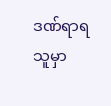ဒဏ်ရာရသူမှာ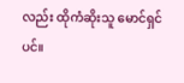လည်း ထိုကံဆိုးသူ မောင်ရှင်ပင်။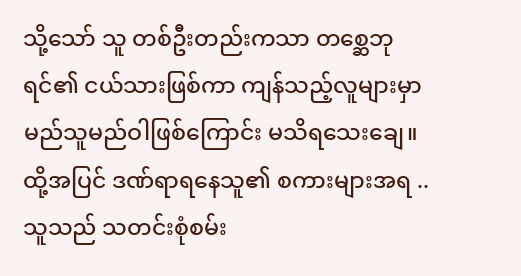သို့သော် သူ တစ်ဦးတည်းကသာ တစ္ဆေဘုရင်၏ ငယ်သားဖြစ်ကာ ကျန်သည့်လူများမှာ မည်သူမည်ဝါဖြစ်ကြောင်း မသိရသေးချေ။
ထို့အပြင် ဒဏ်ရာရနေသူ၏ စကားများအရ .. သူသည် သတင်းစုံစမ်း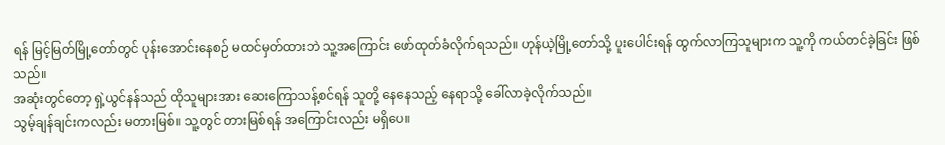ရန် မြင့်မြတ်မြို့တော်တွင် ပုန်းအောင်းနေစဉ် မထင်မှတ်ထားဘဲ သူ့အကြောင်း ဖော်ထုတ်ခံလိုက်ရသည်။ ဟုန်ယဲ့မြို့တော်သို့ ပူးပေါင်းရန် ထွက်လာကြသူများက သူ့ကို ကယ်တင်ခဲ့ခြင်း ဖြစ်သည်။
အဆုံးတွင်တော့ ရှဲ့ယွင်နန်သည် ထိုသူများအား ဆေးကြောသန့်စင်ရန် သူတို့ နေနေသည့် နေရာသို့ ခေါ်လာခဲ့လိုက်သည်။
သွမ့်ချန်ချင်းကလည်း မတားမြစ်။ သူ့တွင် တားမြစ်ရန် အကြောင်းလည်း မရှိပေ။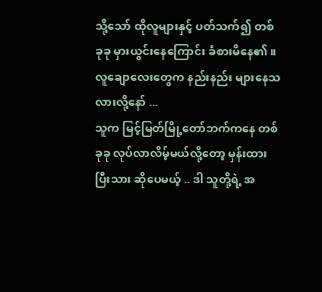သို့သော် ထိုလူများနှင့် ပတ်သက်၍ တစ်ခုခု မှားယွင်းနေကြောင်း ခံစားမိနေ၏။
လူချောလေးတွေက နည်းနည်း များနေသလားလို့နော် ...
သူက မြင့်မြတ်မြို့တော်ဘက်ကနေ တစ်ခုခု လုပ်လာလိမ့်မယ်လို့တော့ မှန်းထားပြီးသား ဆိုပေမယ့် .. ဒါ သူတို့ရဲ့ အ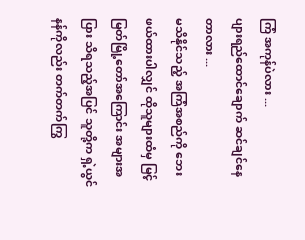ကြံ အကုန်ပဲလား ...
ပျားရည်ထောင်ချောက် ဆင်ချင်နေတာလား ...
မသိနိုင်သည့် အကြံအစည်ကို ဘေးဖယ်ထားပါလျှင် ထိုသူများထံမှ မြင့်မြတ်မြို့တော်အကြောင်း အများအပြား သိရသည့်အပြင် သူတို့က ရှဲ့ယွင်နန်ကိုလည်း တက်တက်ကြွ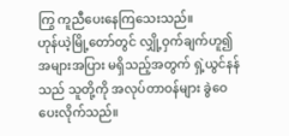ကြွ ကူညီပေးနေကြသေးသည်။
ဟုန်ယဲ့မြို့တော်တွင် လျှို့ဝှက်ချက်ဟူ၍ အများအပြား မရှိသည့်အတွက် ရှဲ့ယွင်နန်သည် သူတို့ကို အလုပ်တာဝန်များ ခွဲဝေပေးလိုက်သည်။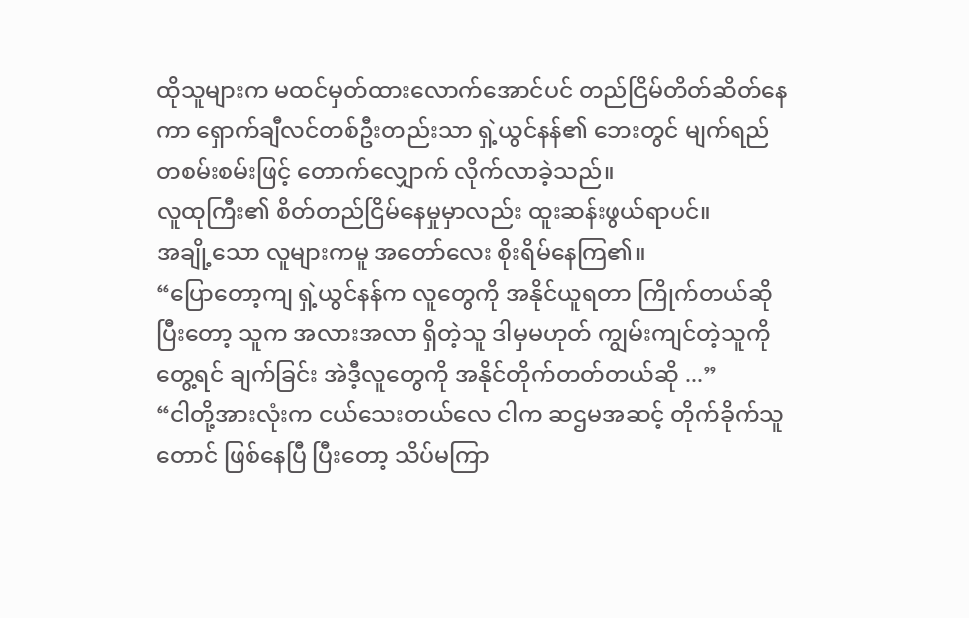ထိုသူများက မထင်မှတ်ထားလောက်အောင်ပင် တည်ငြိမ်တိတ်ဆိတ်နေကာ ရှောက်ချီလင်တစ်ဦးတည်းသာ ရှဲ့ယွင်နန်၏ ဘေးတွင် မျက်ရည်တစမ်းစမ်းဖြင့် တောက်လျှောက် လိုက်လာခဲ့သည်။
လူထုကြီး၏ စိတ်တည်ငြိမ်နေမှုမှာလည်း ထူးဆန်းဖွယ်ရာပင်။
အချို့သော လူများကမူ အတော်လေး စိုးရိမ်နေကြ၏။
“ပြောတော့ကျ ရှဲ့ယွင်နန်က လူတွေကို အနိုင်ယူရတာ ကြိုက်တယ်ဆို ပြီးတော့ သူက အလားအလာ ရှိတဲ့သူ ဒါမှမဟုတ် ကျွမ်းကျင်တဲ့သူကို တွေ့ရင် ချက်ခြင်း အဲဒီ့လူတွေကို အနိုင်တိုက်တတ်တယ်ဆို ...”
“ငါတို့အားလုံးက ငယ်သေးတယ်လေ ငါက ဆဌမအဆင့် တိုက်ခိုက်သူတောင် ဖြစ်နေပြီ ပြီးတော့ သိပ်မကြာ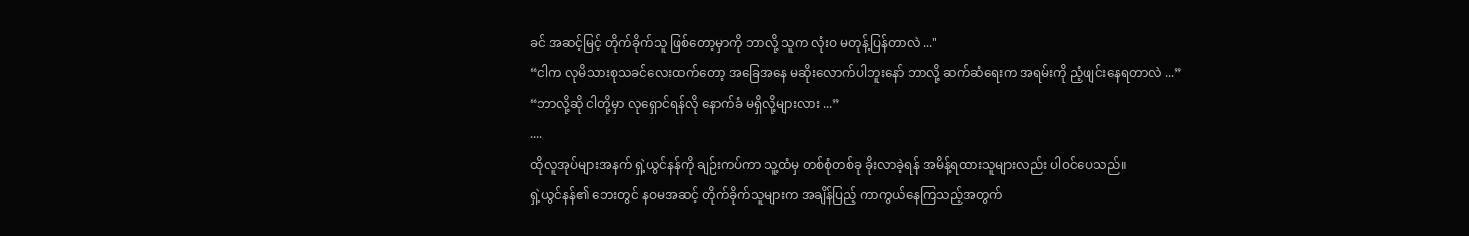ခင် အဆင့်မြင့် တိုက်ခိုက်သူ ဖြစ်တော့မှာကို ဘာလို့ သူက လုံးဝ မတုန့်ပြန်တာလဲ ..."
“ငါက လုမိသားစုသခင်လေးထက်တော့ အခြေအနေ မဆိုးလောက်ပါဘူးနော် ဘာလို့ ဆက်ဆံရေးက အရမ်းကို ညံ့ဖျင်းနေရတာလဲ ...”
“ဘာလို့ဆို ငါတို့မှာ လုရှောင်ရန်လို နောက်ခံ မရှိလို့များလား ...”
....
ထိုလူအုပ်များအနက် ရှဲ့ယွင်နန်ကို ချဉ်းကပ်ကာ သူ့ထံမှ တစ်စုံတစ်ခု ခိုးလာခဲ့ရန် အမိန့်ရထားသူများလည်း ပါဝင်ပေသည်။
ရှဲ့ယွင်နန်၏ ဘေးတွင် နဝမအဆင့် တိုက်ခိုက်သူများက အချိန်ပြည့် ကာကွယ်နေကြသည့်အတွက်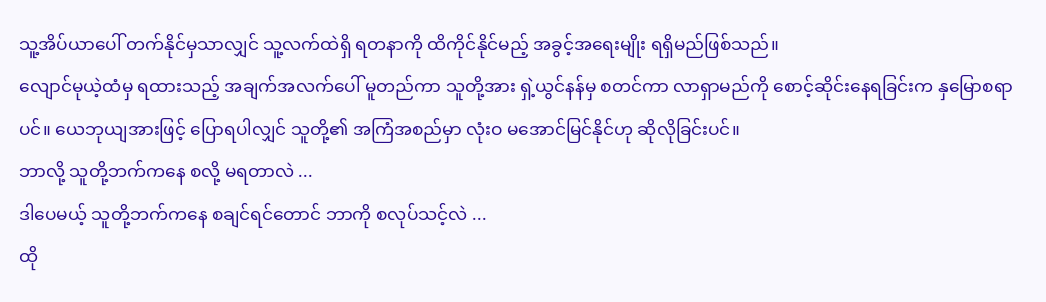သူ့အိပ်ယာပေါ် တက်နိုင်မှသာလျှင် သူ့လက်ထဲရှိ ရတနာကို ထိကိုင်နိုင်မည့် အခွင့်အရေးမျိုး ရရှိမည်ဖြစ်သည်။
လျောင်မုယဲ့ထံမှ ရထားသည့် အချက်အလက်ပေါ် မူတည်ကာ သူတို့အား ရှဲ့ယွင်နန်မှ စတင်ကာ လာရှာမည်ကို စောင့်ဆိုင်းနေရခြင်းက နှမြောစရာပင်။ ယေဘုယျအားဖြင့် ပြောရပါလျှင် သူတို့၏ အကြံအစည်မှာ လုံးဝ မအောင်မြင်နိုင်ဟု ဆိုလိုခြင်းပင်။
ဘာလို့ သူတို့ဘက်ကနေ စလို့ မရတာလဲ ...
ဒါပေမယ့် သူတို့ဘက်ကနေ စချင်ရင်တောင် ဘာကို စလုပ်သင့်လဲ ...
ထို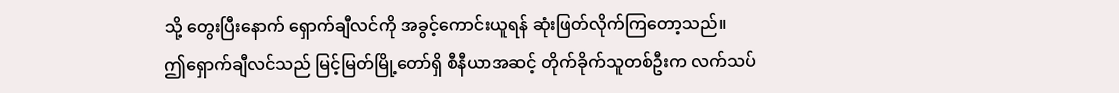သို့ တွေးပြီးနောက် ရှောက်ချီလင်ကို အခွင့်ကောင်းယူရန် ဆုံးဖြတ်လိုက်ကြတော့သည်။
ဤရှောက်ချီလင်သည် မြင့်မြတ်မြို့တော်ရှိ စီနီယာအဆင့် တိုက်ခိုက်သူတစ်ဦးက လက်သပ်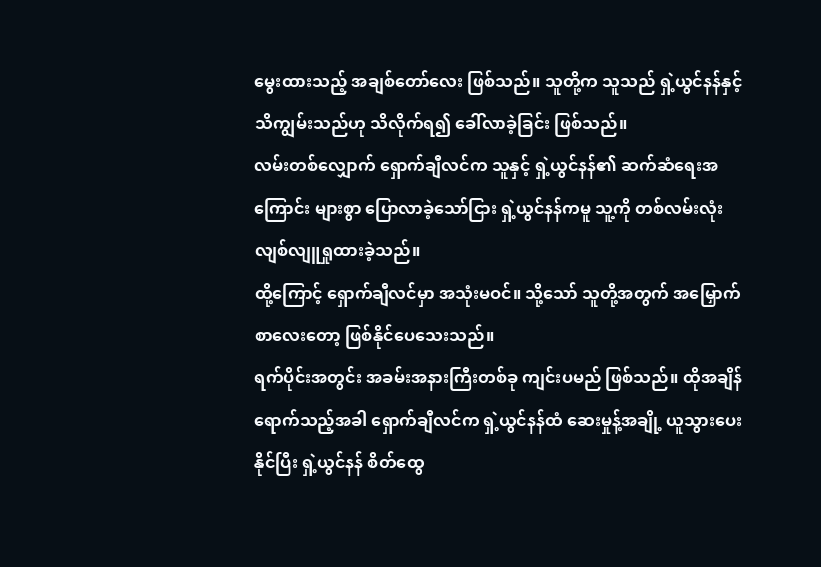မွေးထားသည့် အချစ်တော်လေး ဖြစ်သည်။ သူတို့က သူသည် ရှဲ့ယွင်နန်နှင့် သိကျွမ်းသည်ဟု သိလိုက်ရ၍ ခေါ်လာခဲ့ခြင်း ဖြစ်သည်။
လမ်းတစ်လျှောက် ရှောက်ချီလင်က သူနှင့် ရှဲ့ယွင်နန်၏ ဆက်ဆံရေးအကြောင်း များစွာ ပြောလာခဲ့သော်ငြား ရှဲ့ယွင်နန်ကမူ သူ့ကို တစ်လမ်းလုံး လျစ်လျူရှုထားခဲ့သည်။
ထို့ကြောင့် ရှောက်ချီလင်မှာ အသုံးမဝင်။ သို့သော် သူတို့အတွက် အမြှောက်စာလေးတော့ ဖြစ်နိုင်ပေသေးသည်။
ရက်ပိုင်းအတွင်း အခမ်းအနားကြီးတစ်ခု ကျင်းပမည် ဖြစ်သည်။ ထိုအချိန်ရောက်သည့်အခါ ရှောက်ချီလင်က ရှဲ့ယွင်နန်ထံ ဆေးမှုန့်အချို့ ယူသွားပေးနိုင်ပြီး ရှဲ့ယွင်နန် စိတ်ထွေ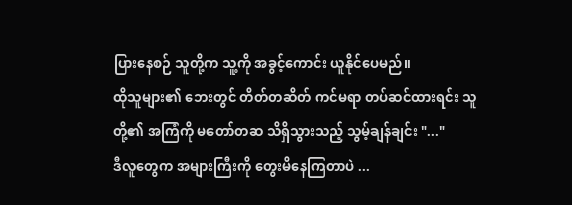ပြားနေစဉ် သူတို့က သူ့ကို အခွင့်ကောင်း ယူနိုင်ပေမည်။
ထိုသူများ၏ ဘေးတွင် တိတ်တဆိတ် ကင်မရာ တပ်ဆင်ထားရင်း သူတို့၏ အကြံကို မတော်တဆ သိရှိသွားသည့် သွမ့်ချန်ချင်း "..."
ဒီလူတွေက အများကြီးကို တွေးမိနေကြတာပဲ ...